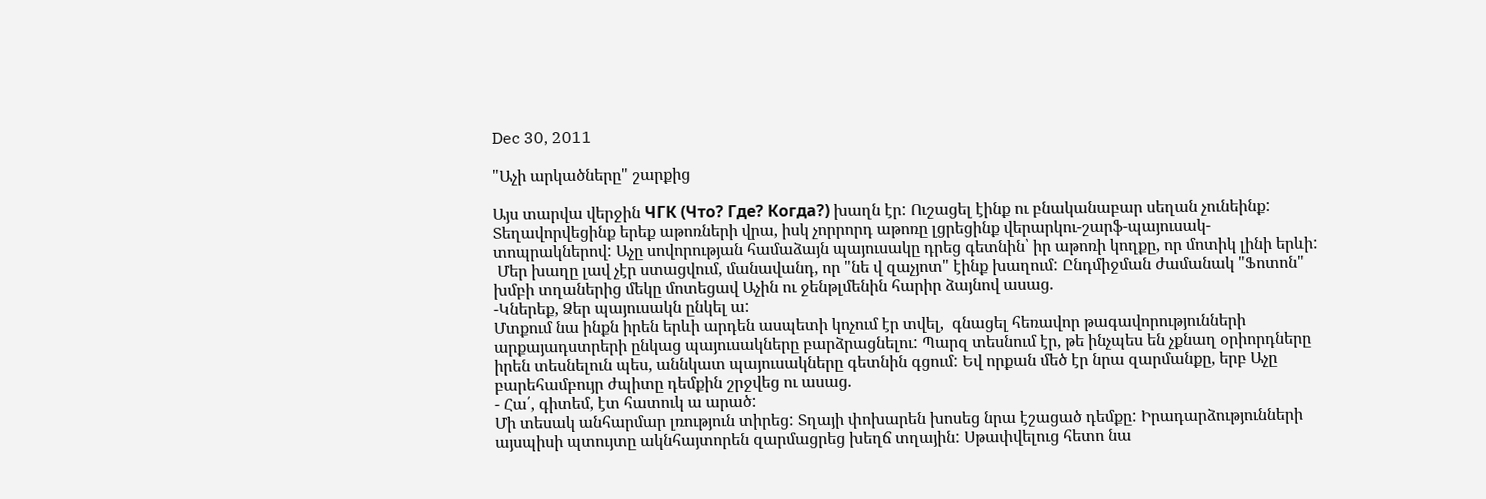Dec 30, 2011

"Աչի արկածները" շարքից

Այս տարվա վերջին ЧГК (Что? Где? Когда?) խաղն էր: Ուշացել էինք ու բնականաբար սեղան չունեինք: Տեղավորվեցինք երեք աթոռների վրա, իսկ չորրորդ աթոռը լցրեցինք վերարկու-շարֆ-պայուսակ-տոպրակներով: Աչը սովորության համաձայն պայուսակը դրեց գետնին՝ իր աթոռի կողքը, որ մոտիկ լինի երևի:
 Մեր խաղը լավ չէր ստացվում, մանավանդ, որ "նե վ զաչյոտ" էինք խաղում: Ընդմիջման ժամանակ "Ֆոտոն" խմբի տղաներից մեկը մոտեցավ Աչին ու ջենթլմենին հարիր ձայնով ասաց.
-Կներեք, Ձեր պայուսակն ընկել ա:
Մտքում նա ինքն իրեն երևի արդեն ասպետի կոչում էր տվել,  գնացել հեռավոր թագավորությունների արքայադստրերի ընկաց պայուսակները բարձրացնելու: Պարզ տեսնում էր, թե ինչպես են չքնաղ օրիորդները իրեն տեսնելուն պես, աննկատ պայուսակները գետնին գցում: Եվ որքան մեծ էր նրա զարմանքը, երբ Աչը բարեհամբույր ժպիտը դեմքին շրջվեց ու ասաց.
- Հա՛, գիտեմ, էտ հատուկ ա արած:
Մի տեսակ անհարմար լռություն տիրեց: Տղայի փոխարեն խոսեց նրա էշացած դեմքը: Իրադարձությունների այսպիսի պտույտը ակնհայտորեն զարմացրեց խեղճ տղային: Սթափվելուց հետո նա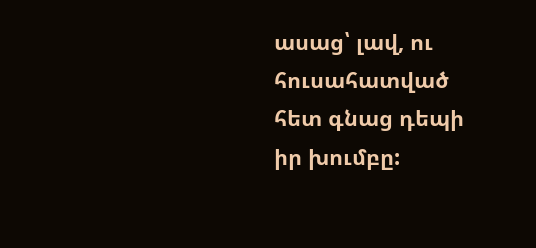ասաց՝ լավ, ու հուսահատված հետ գնաց դեպի իր խումբը: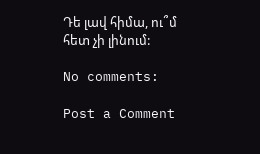Դե լավ հիմա, ու՞մ հետ չի լինում:

No comments:

Post a Comment